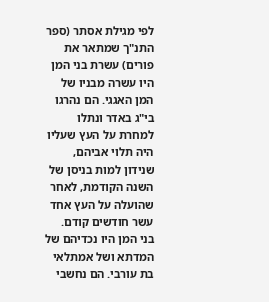לפי מגילת אסתר (ספר התנ"ך שמתאר את פורים) עשרת בני המן היו עשרה מבניו של המן האגגי. הם נהרגו בי"ג באדר ונתלו למחרת על העץ שעליו היה תלוי אביהם, שנידון למות בניסן של השנה הקודמת, לאחר שהועלה על העץ אחד עשר חודשים קודם.
בני המן היו נכדיהם של המדתא ושל אמתלאי בת עורבי. הם נחשבי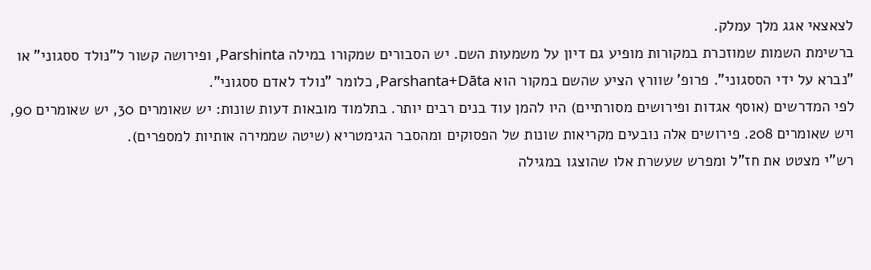לצאצאי אגג מלך עמלק.
ברשימת השמות שמוזכרת במקורות מופיע גם דיון על משמעות השם. יש הסבורים שמקורו במילה Parshinta, ופירושה קשור ל"נולד ססגוני" או "נברא על ידי הססגוני". פרופ' שוורץ הציע שהשם במקור הוא Parshanta+Dāta, כלומר "נולד לאדם ססגוני".
לפי המדרשים (אוסף אגדות ופירושים מסורתיים) היו להמן עוד בנים רבים יותר. בתלמוד מובאות דעות שונות: יש שאומרים 30, יש שאומרים 90, ויש שאומרים 208. פירושים אלה נובעים מקריאות שונות של הפסוקים ומהסבר הגימטריא (שיטה שממירה אותיות למספרים).
רש"י מצטט את חז"ל ומפרש שעשרת אלו שהוצגו במגילה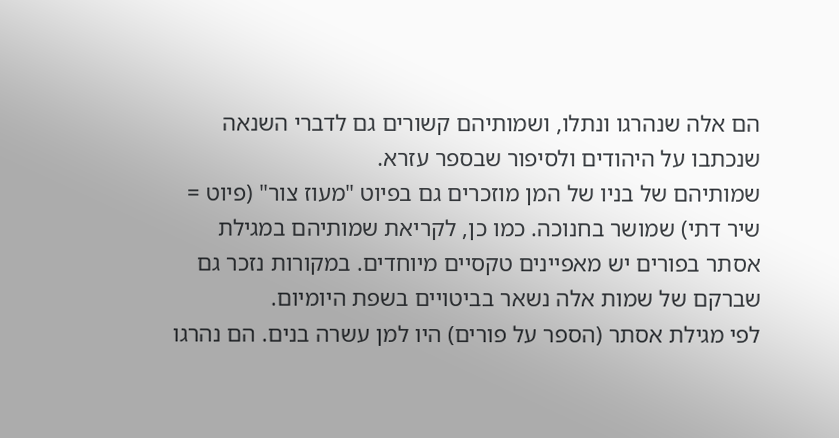הם אלה שנהרגו ונתלו, ושמותיהם קשורים גם לדברי השנאה שנכתבו על היהודים ולסיפור שבספר עזרא.
שמותיהם של בניו של המן מוזכרים גם בפיוט "מעוז צור" (פיוט = שיר דתי) שמושר בחנוכה. כמו כן, לקריאת שמותיהם במגילת אסתר בפורים יש מאפיינים טקסיים מיוחדים. במקורות נזכר גם שברקם של שמות אלה נשאר בביטויים בשפת היומיום.
לפי מגילת אסתר (הספר על פורים) היו למן עשרה בנים. הם נהרגו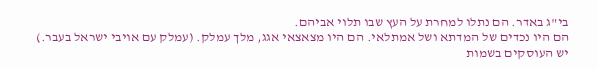בי"ג באדר. הם נתלו למחרת על העץ שבו תלוי אביהם.
הם היו נכדים של המדתא ושל אמתלאי. הם היו מצאצאי אגג, מלך עמלק. (עמלק עם אויבי ישראל בעבר.)
יש העוסקים בשמות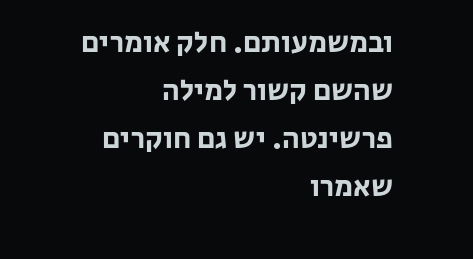ובמשמעותם. חלק אומרים שהשם קשור למילה פרשינטה. יש גם חוקרים שאמרו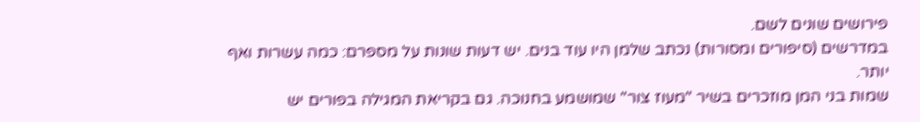פירושים שונים לשם.
במדרשים (סיפורים ומסורות) נכתב שלמן היו עוד בנים. יש דעות שונות על מספרם: כמה עשרות ואף יותר.
שמות בני המן מוזכרים בשיר "מעוז צור" שמושמע בחנוכה. גם בקריאת המגילה בפורים יש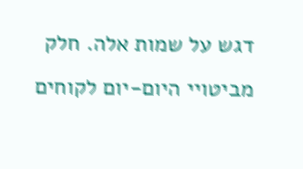דגש על שמות אלה. חלק מביטויי היום-יום לקוחים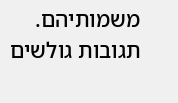משמותיהם.
תגובות גולשים